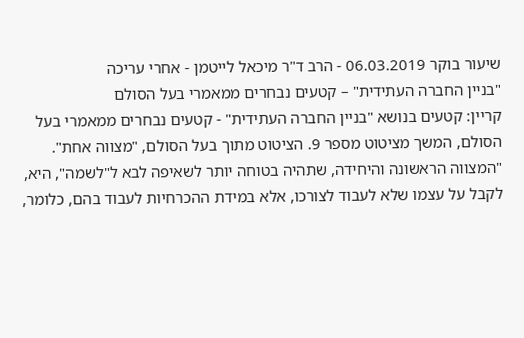שיעור בוקר 06.03.2019 - הרב ד"ר מיכאל לייטמן - אחרי עריכה
"בניין החברה העתידית" – קטעים נבחרים ממאמרי בעל הסולם
קריין: קטעים בנושא "בניין החברה העתידית" - קטעים נבחרים ממאמרי בעל הסולם, המשך מציטוט מספר 9. הציטוט מתוך בעל הסולם, "מצווה אחת".
"המצווה הראשונה והיחידה, שתהיה בטוחה יותר לשאיפה לבא ל"לשמה", היא, לקבל על עצמו שלא לעבוד לצורכו, אלא במידת ההכרחיות לעבוד בהם, כלומר,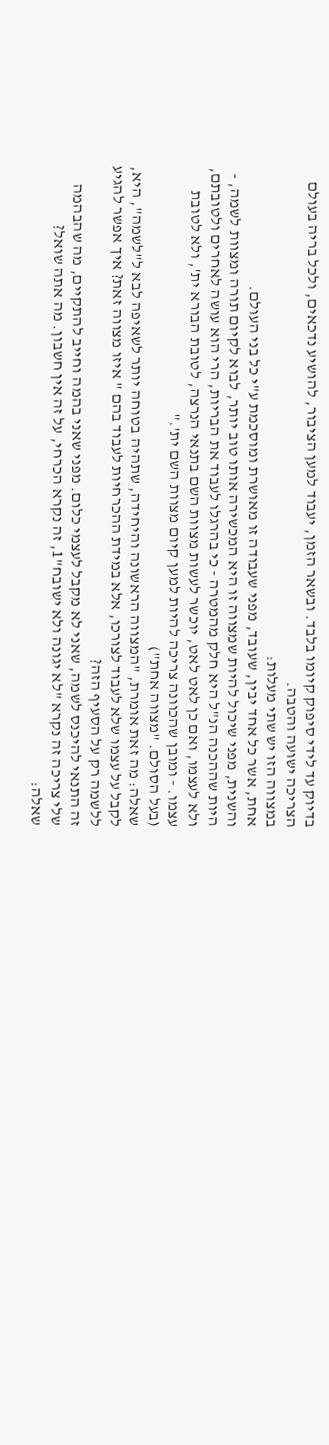בדיוק עד לידי סיפוק קיומו בלבד. ובשאר הזמן, יעבוד למען הציבור, להושיע נדכאים, ולכל בריה בעולם הצריכה ישועה והטבה.
במצווה הזו יש שתי מעלות:
אחת, אשר כל אחד יבין, שעובד, מפני שעבודה זו מאושרת ומוסכמת ע"י כל בני העולם.
והשנית, מפני שיכול להיות שמצווה זו היא המכשירה אותו טוב יותר, לבוא לקיום תורה ומצוות לשמה, - היות שההכנה הנ"ל היא חלק מהמטרה - כי בהרגלו לעבוד את הבריות, הרי הוא עושה לאחרים ולטובתם, ולא לעצמו, ואם כן לאט לאט, יוכשר לעשות מצוות השם בתנאי הנרצה, לטובת הבורא ית', ולא לטובת עצמו. - ומובן שהכוונה צריכה להיות למען קיום מצוות השם ית'."
(בעל הסולם. "מצווה אחת")
שאלה: מה זאת אומרת, "המצווה הראשונה והיחידה, שתהיה בטוחה יותר לשאיפה לבא ל"לשמה", היא, לקבל על עצמו שלא לעבוד לצורכו, אלא במידת ההכרחיות לעבוד בהם " איזו מצווה זאת? איך אפשר להגיע ללשמה רק על הסעיף הזה?
זה התנאי להיכנס לשמה, שאני לא מקבל לעצמי כלום. מפני שאני בהמה וחייב להתקיים, מה שהבהמה שלי צריכה זה נקרא "לא יגונה ולא ישובח"1, זה נקרא הכרחי, על זה אין חשבון. מה אתה שואל?
שאלה: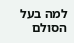למה בעל הסולם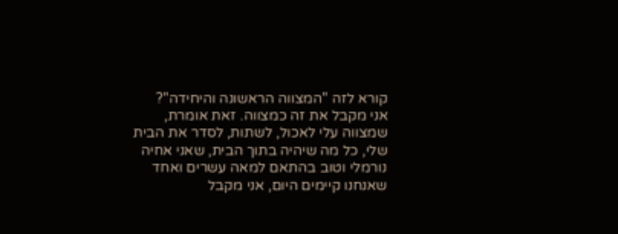קורא לזה "המצווה הראשונה והיחידה"?
אני מקבל את זה כמצווה. זאת אומרת, שמצווה עלי לאכול, לשתות, לסדר את הבית שלי, כל מה שיהיה בתוך הבית, שאני אחיה נורמלי וטוב בהתאם למאה עשרים ואחד שאנחנו קיימים היום, אני מקבל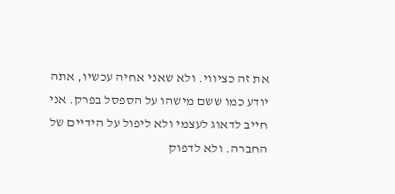את זה כציווי. ולא שאני אחיה עכשיו, אתה יודע כמו ששם מישהו על הספסל בפרק. אני חייב לדאוג לעצמי ולא ליפול על הידיים של החברה. ולא לדפוק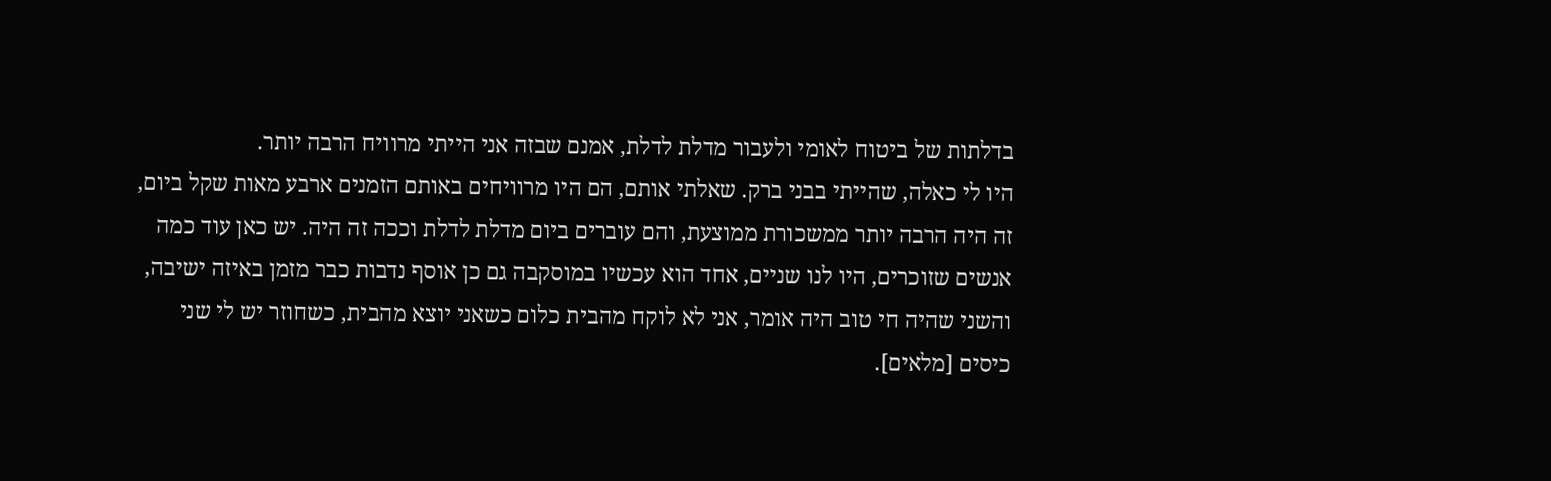בדלתות של ביטוח לאומי ולעבור מדלת לדלת, אמנם שבזה אני הייתי מרוויח הרבה יותר.
היו לי כאלה, שהייתי בבני ברק. שאלתי אותם, הם היו מרוויחים באותם הזמנים ארבע מאות שקל ביום, זה היה הרבה יותר ממשכורת ממוצעת, והם עוברים ביום מדלת לדלת וככה זה היה. יש כאן עוד כמה אנשים שזוכרים, היו לנו שניים, אחד הוא עכשיו במוסקבה גם כן אוסף נדבות כבר מזמן באיזה ישיבה, והשני שהיה חי טוב היה אומר, אני לא לוקח מהבית כלום כשאני יוצא מהבית, כשחוזר יש לי שני כיסים [מלאים].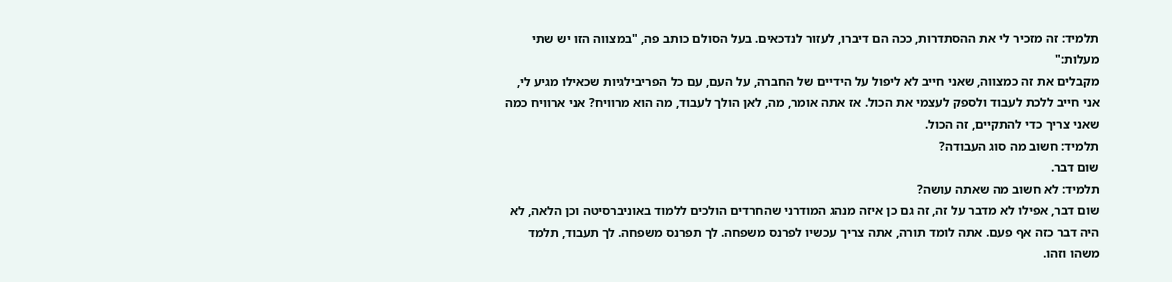תלמיד: זה מזכיר לי את ההסתדרות, ככה הם דיברו, לעזור לנדכאים. בעל הסולם כותב פה, "במצווה הזו יש שתי מעלות:"
מקבלים את זה כמצווה, שאני חייב לא ליפול על הידיים של החברה, על העם, עם כל הפריבילגיות שכאילו מגיע לי, אני חייב ללכת לעבוד ולספק לעצמי את הכול. אז אתה אומר, מה, לאן הולך לעבוד, מה הוא מרוויח? אני ארוויח כמה שאני צריך כדי להתקיים, זה הכול.
תלמיד: חשוב מה סוג העבודה?
שום דבר.
תלמיד: לא חשוב מה שאתה עושה?
שום דבר, אפילו לא מדבר על זה, זה גם כן איזה מנהג המודרני שהחרדים הולכים ללמוד באוניברסיטה וכן הלאה, לא היה דבר כזה אף פעם. אתה לומד תורה, אתה צריך עכשיו לפרנס משפחה. לך תפרנס משפחה. לך תעבוד, תלמד משהו וזהו.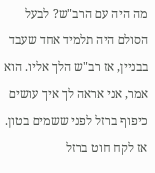מה היה עם הרב"ש? לבעל הסולם היה תלמיד אחד שעבד בבניין, אז רב"ש הלך אליו. הוא אמר, אני אראה לך איך עושים כיפוף ברזל לפני ששמים בטון. אז לקח חוט ברזל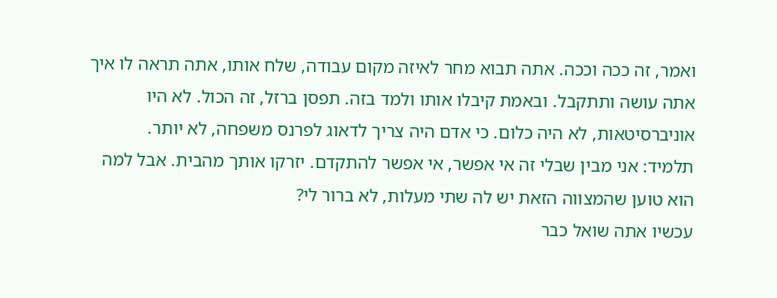ואמר, זה ככה וככה. אתה תבוא מחר לאיזה מקום עבודה, שלח אותו, אתה תראה לו איך אתה עושה ותתקבל. ובאמת קיבלו אותו ולמד בזה. תפסן ברזל, זה הכול. לא היו אוניברסיטאות, לא היה כלום. כי אדם היה צריך לדאוג לפרנס משפחה, לא יותר.
תלמיד: אני מבין שבלי זה אי אפשר, אי אפשר להתקדם. יזרקו אותך מהבית. אבל למה הוא טוען שהמצווה הזאת יש לה שתי מעלות, לא ברור לי?
עכשיו אתה שואל כבר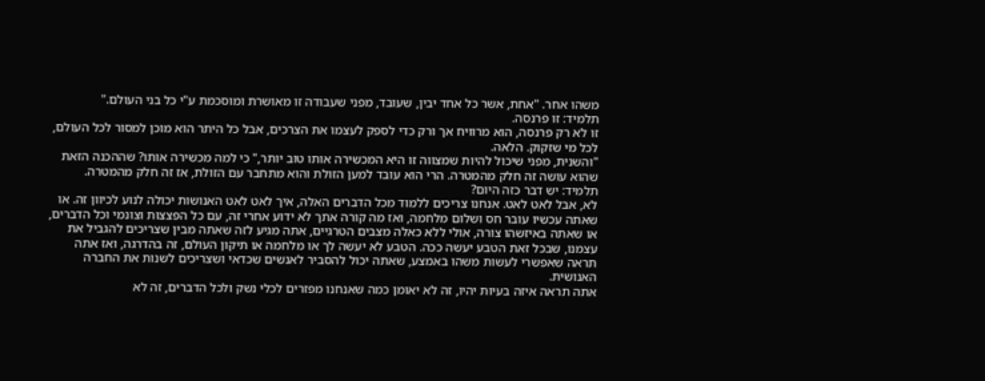משהו אחר. "אחת, אשר כל אחד יבין, שעובד, מפני שעבודה זו מאושרת ומוסכמת ע"י כל בני העולם."
תלמיד: זו פרנסה.
זו לא רק פרנסה, הוא מרוויח אך ורק כדי לספק לעצמו את הצרכים, אבל כל היתר הוא מוכן למסור לכל העולם, לכל מי שזקוק. הלאה.
"והשנית, מפני שיכול להיות שמצווה זו היא המכשירה אותו טוב יותר," כי למה מכשירה אותו? שההכנה הזאת שהוא עושה זה חלק מהמטרה. הרי הוא עובד למען הזולת והוא מתחבר עם הזולת, אז זה חלק מהמטרה.
תלמיד: יש דבר כזה היום?
לא, אבל לאט לאט. אנחנו צריכים ללמוד מכל הדברים האלה, איך לאט לאט האנושות יכולה לנוע לכיוון זה. או שאתה עכשיו עובר חס ושלום מלחמה, ואז מה קורה אתך לא ידוע אחרי זה, עם כל הפצצות וצונמי וכל הדברים, או שאתה באיזשהו צורה, אולי ללא כאלה מצבים הטרגיים, אתה מגיע לזה שאתה מבין שצריכים להגביל את עצמנו, שבכל זאת הטבע יעשה ככה. הטבע לא יעשה לך או מלחמה או תיקון העולם, זה בהדרגה, ואז אתה תראה שאפשרי לעשות משהו באמצע, שאתה יכול להסביר לאנשים שכדאי ושצריכים לשנות את החברה האנושית.
אתה תראה איזה בעיות יהיו, זה לא יאומן כמה שאנחנו מפזרים לכלי נשק ולכל הדברים, זה לא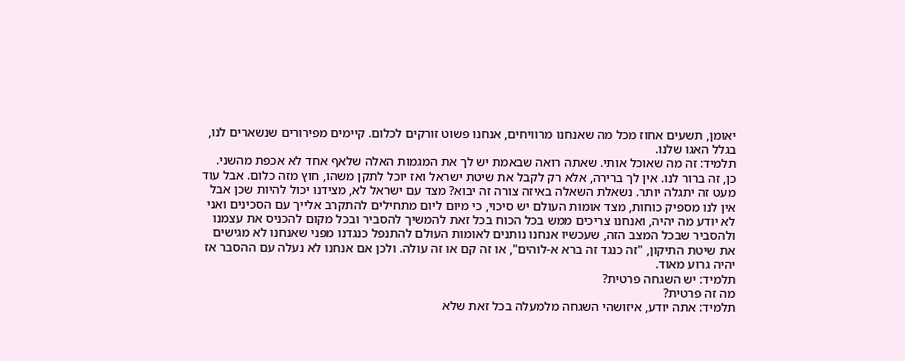יאומן, תשעים אחוז מכל מה שאנחנו מרוויחים, אנחנו פשוט זורקים לכלום. קיימים מפירורים שנשארים לנו, בגלל האגו שלנו.
תלמיד: זה מה שאוכל אותי. שאתה רואה שבאמת יש לך את המגמות האלה שלאף אחד לא אכפת מהשני.
כן, זה ברור לנו. אין לך ברירה, אלא רק לקבל את שיטת ישראל ואז יוכל לתקן משהו, חוץ מזה כלום. אבל עוד מעט זה יתגלה יותר. נשאלת השאלה באיזה צורה זה יבוא? מצד עם ישראל לא, מצידנו יכול להיות שכן אבל אין לנו מספיק כוחות, מצד אומות העולם יש סיכוי, כי מיום ליום מתחילים להתקרב אלייך עם הסכינים ואני לא יודע מה יהיה, ואנחנו צריכים ממש בכל הכוח בכל זאת להמשיך להסביר ובכל מקום להכניס את עצמנו ולהסביר שבכל המצב הזה, שעכשיו אנחנו נותנים לאומות העולם להתנפל כנגדנו מפני שאנחנו לא מגישים את שיטת התיקון, "זה כנגד זה ברא א-לוהים", או זה קם או זה עולה. ולכן אם אנחנו לא נעלה עם ההסבר אז יהיה גרוע מאוד.
תלמיד: יש השגחה פרטית?
מה זה פרטית?
תלמיד: אתה יודע, איזושהי השגחה מלמעלה בכל זאת שלא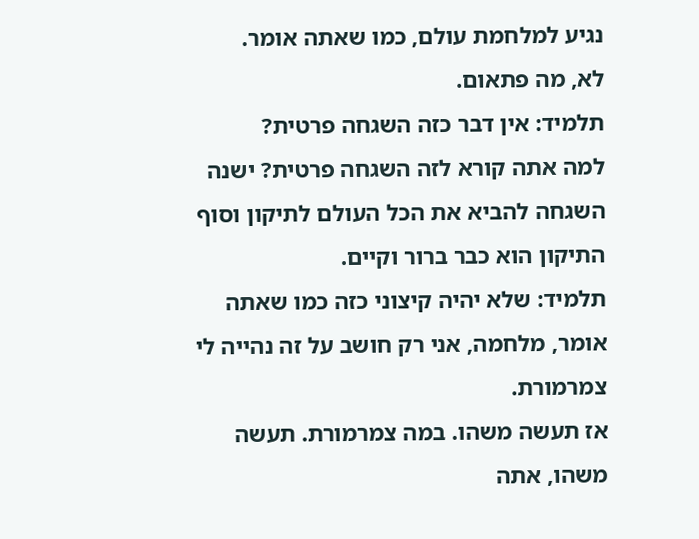נגיע למלחמת עולם, כמו שאתה אומר.
לא, מה פתאום.
תלמיד: אין דבר כזה השגחה פרטית?
למה אתה קורא לזה השגחה פרטית? ישנה השגחה להביא את הכל העולם לתיקון וסוף התיקון הוא כבר ברור וקיים.
תלמיד: שלא יהיה קיצוני כזה כמו שאתה אומר, מלחמה, אני רק חושב על זה נהייה לי צמרמורת.
אז תעשה משהו. במה צמרמורת. תעשה משהו, אתה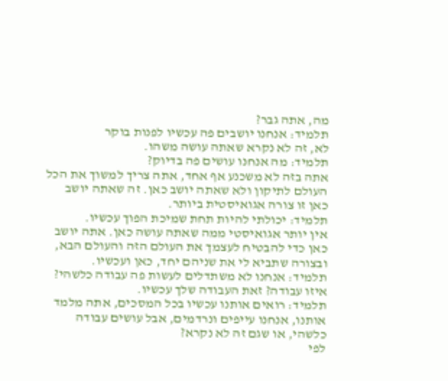מה, אתה גבר?
תלמיד: אנחנו יושבים פה עכשיו לפנות בוקר
לא, זה לא נקרא שאתה עושה משהו.
תלמיד: מה אנחנו עושים פה בדיוק?
אתה בזה לא משכנע אף אחד, אתה צריך למשוך את הכל העולם לתיקון ולא שאתה יושב כאן. זה שאתה יושב כאן זו צורה אגואיסטית ביותר.
תלמיד: יכולתי להיות תחת שמיכת הפוך עכשיו.
אין יותר אגואיסטי ממה שאתה עושה כאן. אתה יושב כאן כדי להבטיח לעצמך את העולם הזה והעולם הבא, ובצורה שתביא לי את שניהם יחד, כאן ועכשיו.
תלמיד: אנחנו לא משתדלים לעשות פה עבודה כלשהי?
איזו עבודה? זאת העבודה שלך עכשיו.
תלמיד: רואים אותנו עכשיו בכל המסכים, אתה מלמד אותנו, אנחנו עייפים ונרדמים, אבל עושים עבודה כלשהי, או שגם זה לא נקרא?
לפי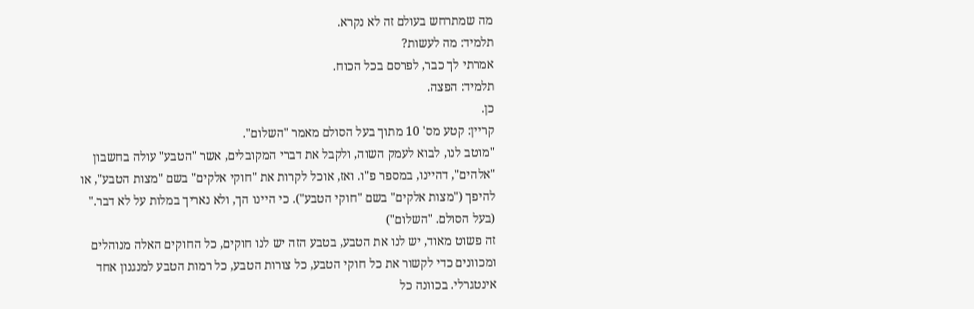מה שמתרחש בעולם זה לא נקרא.
תלמיד: מה לעשות?
אמרתי לך כבר, לפרסם בכל הכוח.
תלמיד: הפצה.
כן.
קריין: קטע מס' 10 מתוך בעל הסולם מאמר "השלום".
"מוטב לנו, לבוא לעמק השוה, ולקבל את דברי המקובלים, אשר "הטבע" עולה בחשבון "אלהים", דהיינו, במספר פ"ו. ואז, אוכל לקרות את "חוקי אלקים" בשם "מצות הטבע", או להיפך ("מצות אלקים" בשם "חוקי הטבע"). כי היינו הך, ולא נאריך במלות על לא דבר."
(בעל הסולם. "השלום")
זה פשוט מאוד, יש לנו את הטבע, בטבע הזה יש לנו חוקים, כל החוקים האלה מנוהלים ומכוונים כדי לקשור את כל חוקי הטבע, כל צורות הטבע, כל רמות הטבע למנגנון אחד אינטגרלי. בכוונה כל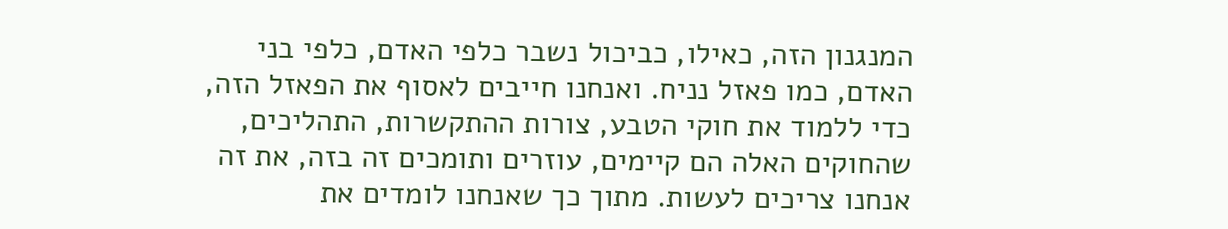המנגנון הזה, כאילו, כביכול נשבר כלפי האדם, כלפי בני האדם, כמו פאזל נניח. ואנחנו חייבים לאסוף את הפאזל הזה, כדי ללמוד את חוקי הטבע, צורות ההתקשרות, התהליכים, שהחוקים האלה הם קיימים, עוזרים ותומכים זה בזה, את זה אנחנו צריכים לעשות. מתוך כך שאנחנו לומדים את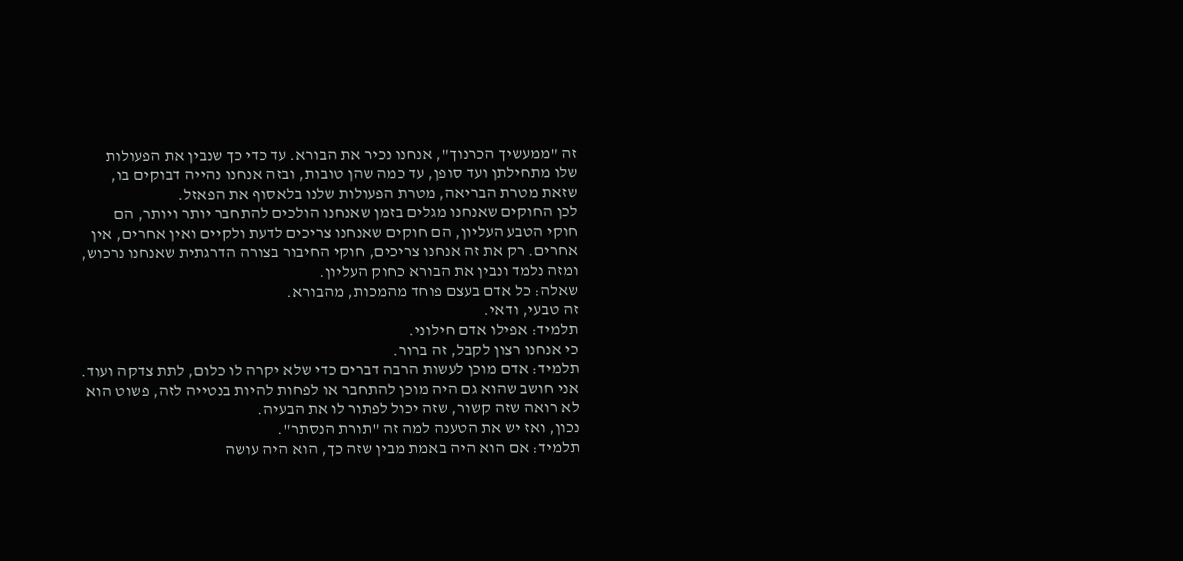זה "ממעשיך הכרנוך", אנחנו נכיר את הבורא. עד כדי כך שנבין את הפעולות שלו מתחילתן ועד סופן, עד כמה שהן טובות, ובזה אנחנו נהייה דבוקים בו, שזאת מטרת הבריאה, מטרת הפעולות שלנו בלאסוף את הפאזל.
לכן החוקים שאנחנו מגלים בזמן שאנחנו הולכים להתחבר יותר ויותר, הם חוקי הטבע העליון, הם חוקים שאנחנו צריכים לדעת ולקיים ואין אחרים, אין אחרים. רק את זה אנחנו צריכים, חוקי החיבור בצורה הדרגתית שאנחנו נרכוש, ומזה נלמד ונבין את הבורא כחוק העליון.
שאלה: כל אדם בעצם פוחד מהמכות, מהבורא.
זה טבעי, ודאי.
תלמיד: אפילו אדם חילוני.
כי אנחנו רצון לקבל, זה ברור.
תלמיד: אדם מוכן לעשות הרבה דברים כדי שלא יקרה לו כלום, לתת צדקה ועוד. אני חושב שהוא גם היה מוכן להתחבר או לפחות להיות בנטייה לזה, פשוט הוא לא רואה שזה קשור, שזה יכול לפתור לו את הבעיה.
נכון, ואז יש את הטענה למה זה "תורת הנסתר".
תלמיד: אם הוא היה באמת מבין שזה כך, הוא היה עושה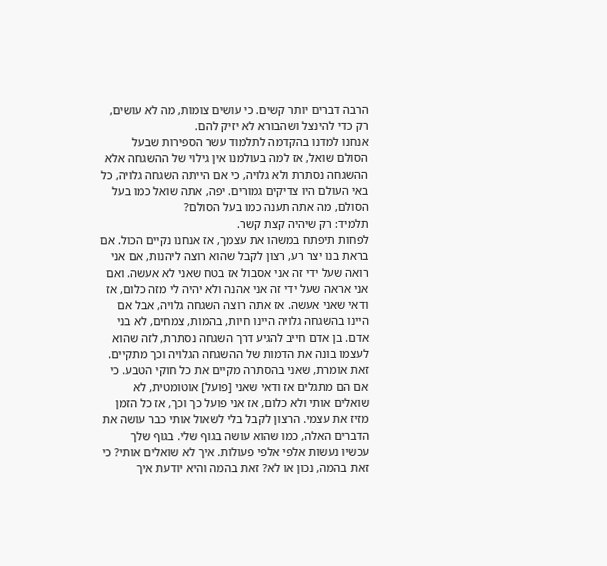הרבה דברים יותר קשים. כי עושים צומות, מה לא עושים, רק כדי להינצל ושהבורא לא יזיק להם.
אנחנו למדנו בהקדמה לתלמוד עשר הספירות שבעל הסולם שואל, אז למה בעולמנו אין גילוי של ההשגחה אלא ההשגחה נסתרת ולא גלויה, כי אם הייתה השגחה גלויה, כל באי העולם היו צדיקים גמורים. יפה, אתה שואל כמו בעל הסולם, מה אתה תענה כמו בעל הסולם?
תלמיד: רק שיהיה קצת קשר.
לפחות תיפתח במשהו את עצמך, אז אנחנו נקיים הכול. אם בראת בנו יצר רע, רצון לקבל שהוא רוצה ליהנות, אם אני רואה שעל ידי זה אני אסבול אז בטח שאני לא אעשה. ואם אני אראה שעל ידי זה אני אהנה ולא יהיה לי מזה כלום, אז ודאי שאני אעשה. אז אתה רוצה השגחה גלויה, אבל אם היינו בהשגחה גלויה היינו חיות, בהמות, צמחים, לא בני אדם. בן אדם חייב להגיע דרך השגחה נסתרת, לזה שהוא לעצמו בונה את הדמות של ההשגחה הגלויה וכך מתקיים.
זאת אומרת, שאני בהסתרה מקיים את כל חוקי הטבע. כי אם הם מתגלים אז ודאי שאני [פועל] אוטומטית, לא שואלים אותי ולא כלום, אז אני פועל כך וכך, אז כל הזמן מזיז את עצמי. הרצון לקבל בלי לשאול אותי כבר עושה את הדברים האלה, כמו שהוא עושה בגוף שלי. בגוף שלך עכשיו נעשות אלפי אלפי פעולות. איך לא שואלים אותי? כי זאת בהמה, נכון או לא? זאת בהמה והיא יודעת איך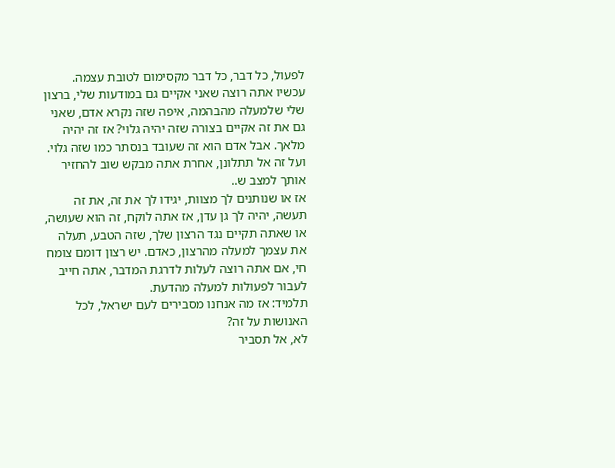לפעול, כל דבר, כל דבר מקסימום לטובת עצמה.
עכשיו אתה רוצה שאני אקיים גם במודעות שלי, ברצון שלי שלמעלה מהבהמה, איפה שזה נקרא אדם, שאני גם את זה אקיים בצורה שזה יהיה גלוי? אז זה יהיה מלאך. אבל אדם הוא זה שעובד בנסתר כמו שזה גלוי. ועל זה אל תתלונן, אחרת אתה מבקש שוב להחזיר אותך למצב ש..
אז או שנותנים לך מצוות, יגידו לך את זה, את זה תעשה, יהיה לך גן עדן, אז אתה לוקח, זה הוא שעושה, או שאתה תקיים נגד הרצון שלך, שזה הטבע, תעלה את עצמך למעלה מהרצון, כאדם. יש רצון דומם צומח חי, אם אתה רוצה לעלות לדרגת המדבר, אתה חייב לעבור לפעולות למעלה מהדעת.
תלמיד: אז מה אנחנו מסבירים לעם ישראל, לכל האנושות על זה?
לא, אל תסביר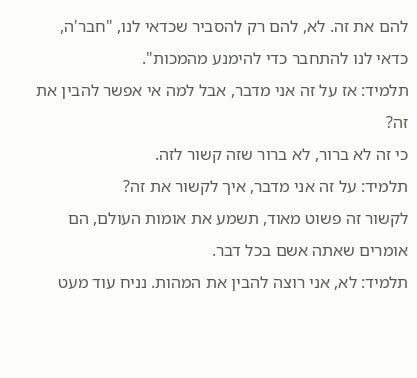להם את זה. לא, להם רק להסביר שכדאי לנו, "חבר'ה, כדאי לנו להתחבר כדי להימנע מהמכות".
תלמיד: אז על זה אני מדבר, אבל למה אי אפשר להבין את זה?
כי זה לא ברור, לא ברור שזה קשור לזה.
תלמיד: על זה אני מדבר, איך לקשור את זה?
לקשור זה פשוט מאוד, תשמע את אומות העולם, הם אומרים שאתה אשם בכל דבר.
תלמיד: לא, אני רוצה להבין את המהות. נניח עוד מעט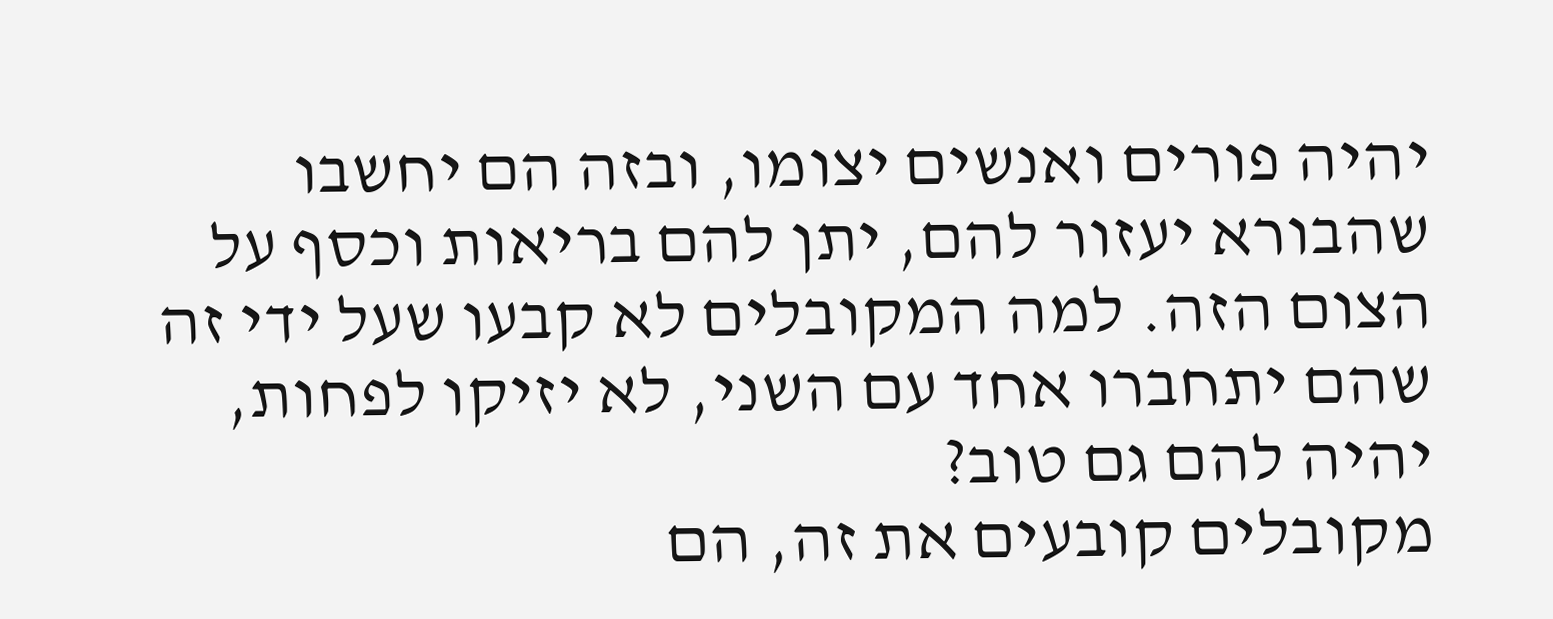יהיה פורים ואנשים יצומו, ובזה הם יחשבו שהבורא יעזור להם, יתן להם בריאות וכסף על הצום הזה. למה המקובלים לא קבעו שעל ידי זה שהם יתחברו אחד עם השני, לא יזיקו לפחות, יהיה להם גם טוב?
מקובלים קובעים את זה, הם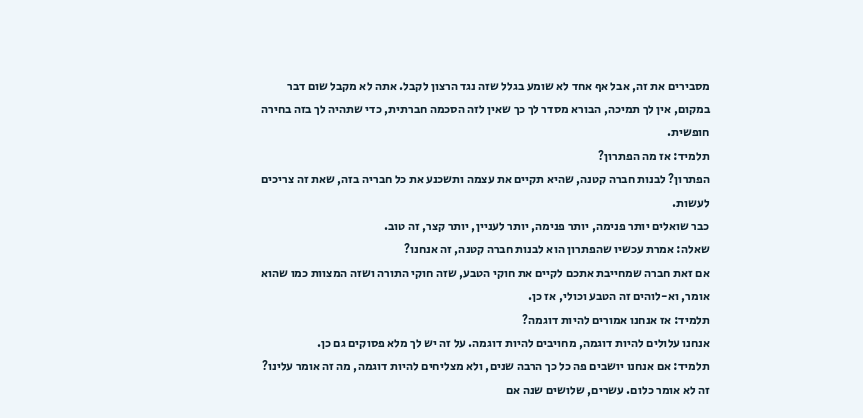מסבירים את זה, אבל אף אחד לא שומע בגלל שזה נגד הרצון לקבל. אתה לא מקבל שום דבר במקום, אין לך תמיכה, הבורא מסדר לך כך שאין לזה הסכמה חברתית, כדי שתהיה לך בזה בחירה חופשית.
תלמיד: אז מה הפתרון?
הפתרון? לבנות חברה קטנה, שהיא תקיים את עצמה ותשכנע את כל חבריה בזה, שאת זה צריכים לעשות.
כבר שואלים יותר פנימה, יותר פנימה, יותר לעניין, יותר קצר, זה טוב.
שאלה: אמרת עכשיו שהפתרון הוא לבנות חברה קטנה, זה אנחנו?
אם זאת חברה שמחייבת אתכם לקיים את חוקי הטבע, שזה חוקי התורה ושזה המצוות כמו שהוא אומר, וא-לוהים זה הטבע וכולי, אז כן.
תלמיד: אז אנחנו אמורים להיות דוגמה?
אנחנו עלולים להיות דוגמה, מחויבים להיות דוגמה. על זה יש לך מלא פסוקים גם כן.
תלמיד: אם אנחנו יושבים פה כל כך הרבה שנים, ולא מצליחים להיות דוגמה, מה זה אומר עלינו?
זה לא אומר כלום. עשרים, שלושים שנה אם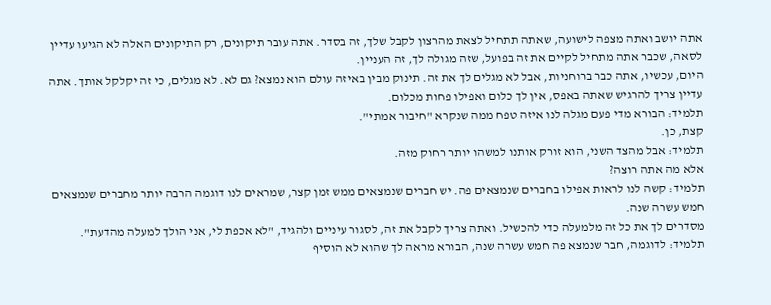אתה יושב ואתה מצפה לישועה, שאתה תתחיל לצאת מהרצון לקבל שלך, זה בסדר. אתה עובר תיקונים, רק התיקונים האלה לא הגיעו עדיין לסאה, שכבר אתה מתחיל לקיים את זה בפועל, שזה מגולה לך, זה העניין.
היום, עכשיו, אתה כבר ברוחניות, אבל לא מגלים לך את זה. תינוק מבין באיזה עולם הוא נמצא? גם לא. לא מגלים, כי זה יקלקל אותך. אתה עדיין צריך להרגיש שאתה באפס, אין לך כלום ואפילו פחות מכלום.
תלמיד: הבורא מדי פעם מגלה לנו איזה טפח ממה שנקרא "חיבור אמתי".
קצת, כן.
תלמיד: אבל מהצד השני, הוא זורק אותנו למשהו יותר רחוק מזה.
אלא מה אתה רוצה?
תלמיד: קשה לנו לראות אפילו בחברים שנמצאים פה. יש חברים שנמצאים ממש זמן קצר, שמראים לנו דוגמה הרבה יותר מחברים שנמצאים חמש עשרה שנה.
מסדרים לך את כל זה מלמעלה כדי להכשיל. ואתה צריך לקבל את זה, לסגור עיניים ולהגיד, "לא אכפת לי, אני הולך למעלה מהדעת".
תלמיד: לדוגמה, חבר שנמצא פה חמש עשרה שנה, הבורא מראה לך שהוא לא הוסיף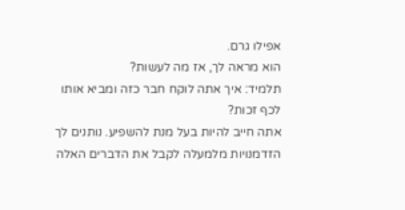אפילו גרם.
הוא מראה לך, אז מה לעשות?
תלמיד: איך אתה לוקח חבר כזה ומביא אותו לכף זכות?
אתה חייב להיות בעל מנת להשפיע. נותנים לך הזדמנויות מלמעלה לקבל את הדברים האלה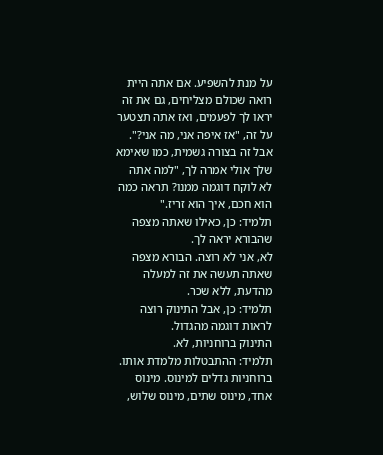על מנת להשפיע. אם אתה היית רואה שכולם מצליחים, גם את זה יראו לך לפעמים, ואז אתה תצטער על זה, "אז איפה אני, מה אני?". אבל זה בצורה גשמית, כמו שאימא שלך אולי אמרה לך, "למה אתה לא לוקח דוגמה ממנו? תראה כמה הוא חכם, איך הוא זריז."
תלמיד: כן, כאילו שאתה מצפה שהבורא יראה לך.
לא, אני לא רוצה. הבורא מצפה שאתה תעשה את זה למעלה מהדעת, ללא שכר.
תלמיד: כן, אבל התינוק רוצה לראות דוגמה מהגדול.
התינוק ברוחניות, לא.
תלמיד: ההתבטלות מלמדת אותו.
ברוחניות גדלים למינוס. מינוס אחד, מינוס שתים, מינוס שלוש,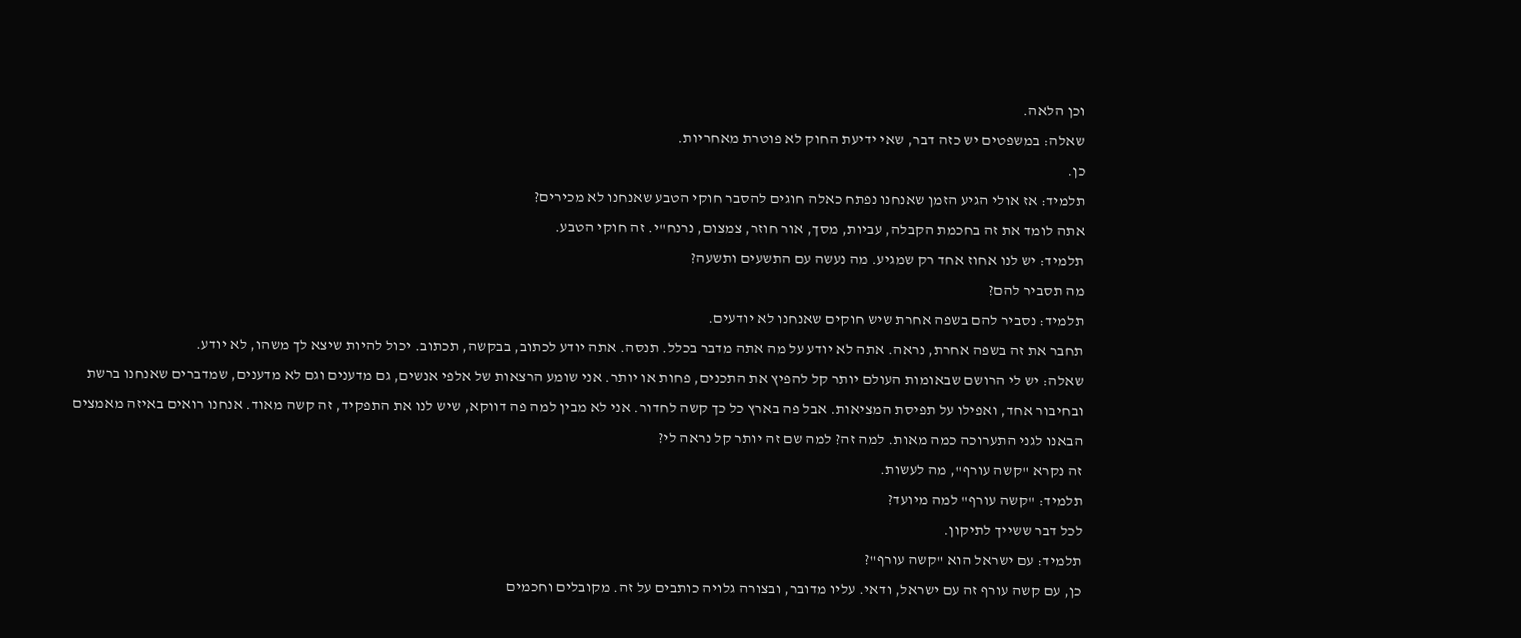וכן הלאה.
שאלה: במשפטים יש כזה דבר, שאי ידיעת החוק לא פוטרת מאחריות.
כן.
תלמיד: אז אולי הגיע הזמן שאנחנו נפתח כאלה חוגים להסבר חוקי הטבע שאנחנו לא מכירים?
אתה לומד את זה בחכמת הקבלה, עביות, מסך, אור חוזר, צמצום, נרנח"י. זה חוקי הטבע.
תלמיד: יש לנו אחוז אחד רק שמגיע. מה נעשה עם התשעים ותשעה?
מה תסביר להם?
תלמיד: נסביר להם בשפה אחרת שיש חוקים שאנחנו לא יודעים.
תחבר את זה בשפה אחרת, נראה. אתה לא יודע על מה אתה מדבר בכלל. תנסה. אתה יודע לכתוב, בבקשה, תכתוב. יכול להיות שיצא לך משהו, לא יודע.
שאלה: יש לי הרושם שבאומות העולם יותר קל להפיץ את התכנים, פחות או יותר. אני שומע הרצאות של אלפי אנשים, גם מדענים וגם לא מדענים, שמדברים שאנחנו ברשת ובחיבור אחד, ואפילו על תפיסת המציאות. אבל פה בארץ כל כך קשה לחדור. אני לא מבין למה פה דווקא, שיש לנו את התפקיד, זה קשה מאוד. אנחנו רואים באיזה מאמצים הבאנו לגני התערוכה כמה מאות. למה זה? למה שם זה יותר קל נראה לי?
זה נקרא "קשה עורף", מה לעשות.
תלמיד: "קשה עורף" למה מיועד?
לכל דבר ששייך לתיקון.
תלמיד: עם ישראל הוא "קשה עורף"?
כן, עם קשה עורף זה עם ישראל, ודאי. עליו מדובר, ובצורה גלויה כותבים על זה. מקובלים וחכמים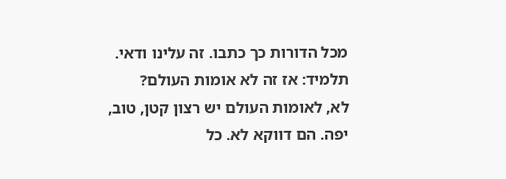מכל הדורות כך כתבו. זה עלינו ודאי.
תלמיד: אז זה לא אומות העולם?
לא, לאומות העולם יש רצון קטן, טוב, יפה. הם דווקא לא. כל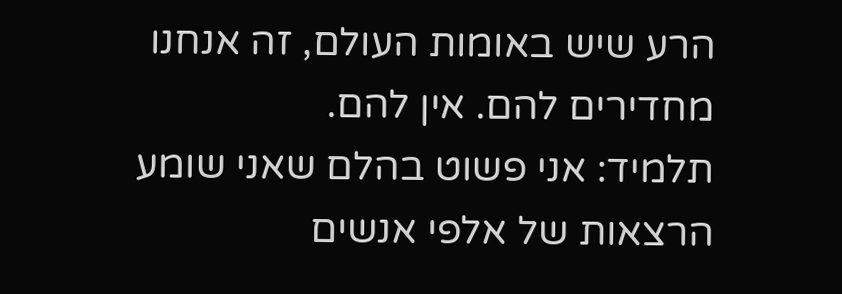הרע שיש באומות העולם, זה אנחנו מחדירים להם. אין להם.
תלמיד: אני פשוט בהלם שאני שומע הרצאות של אלפי אנשים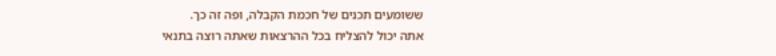ששומעים תכנים של חכמת הקבלה, ופה זה כך.
אתה יכול להצליח בכל ההרצאות שאתה רוצה בתנאי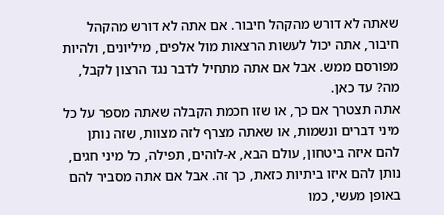שאתה לא דורש מהקהל חיבור. אם אתה לא דורש מהקהל חיבור, אתה יכול לעשות הרצאות מול אלפים, מיליונים, ולהיות מפורסם ממש. אבל אם אתה מתחיל לדבר נגד הרצון לקבל, מה? עד כאן.
אתה תצטרך אם כך, או שזו חכמת הקבלה שאתה מספר על כל מיני דברים ונשמות, או שאתה מצרף לזה מצוות, שזה נותן להם איזה ביטחון, עולם הבא, א-לוהים, תפילה, כל מיני חגים, נותן להם איזו ביתיות כזאת, כך זה. אבל אם אתה מסביר להם באופן מעשי, כמו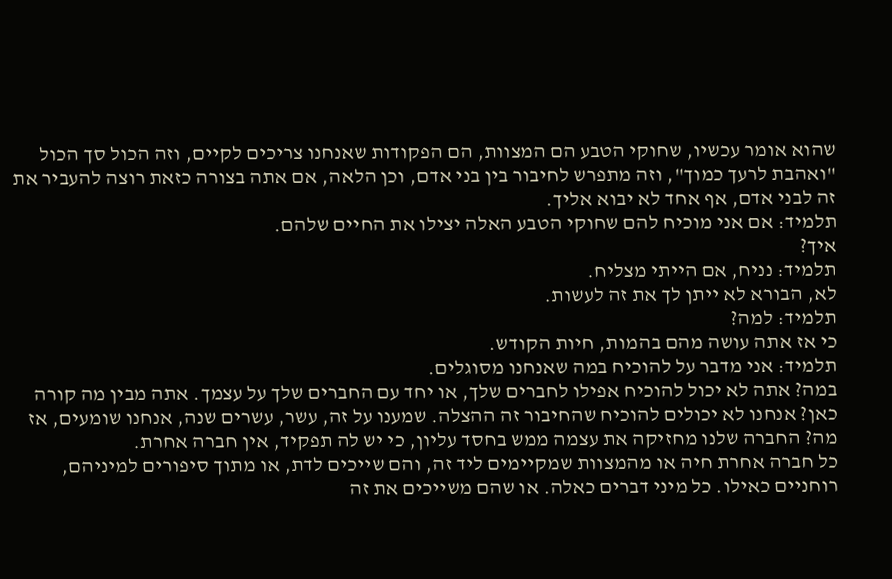שהוא אומר עכשיו, שחוקי הטבע הם המצוות, הם הפקודות שאנחנו צריכים לקיים, וזה הכול סך הכול "ואהבת לרעך כמוך", וזה מתפרש לחיבור בין בני אדם, וכן הלאה, אם אתה בצורה כזאת רוצה להעביר את זה לבני אדם, אף אחד לא יבוא אליך.
תלמיד: אם אני מוכיח להם שחוקי הטבע האלה יצילו את החיים שלהם.
איך?
תלמיד: נניח, אם הייתי מצליח.
לא, הבורא לא ייתן לך את זה לעשות.
תלמיד: למה?
כי אז אתה עושה מהם בהמות, חיות הקודש.
תלמיד: אני מדבר על להוכיח במה שאנחנו מסוגלים.
במה? אתה לא יכול להוכיח אפילו לחברים שלך, או יחד עם החברים שלך על עצמך. אתה מבין מה קורה כאן? אנחנו לא יכולים להוכיח שהחיבור זה ההצלה. שמענו על זה, עשר, עשרים שנה, אנחנו שומעים, אז מה? החברה שלנו מחזיקה את עצמה ממש בחסד עליון, כי יש לה תפקיד, אין חברה אחרת.
כל חברה אחרת חיה או מהמצוות שמקיימים ליד זה, והם שייכים לדת, או מתוך סיפורים למיניהם, רוחניים כאילו. כל מיני דברים כאלה. או שהם משייכים את זה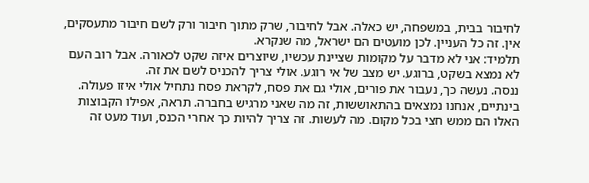לחיבור בבית, במשפחה, יש כאלה. אבל לחיבור, שרק מתוך חיבור ורק לשם חיבור מתעסקים, אין. זה כל העניין. לכן מועטים הם ישראל, מה שנקרא.
תלמיד: אני לא מדבר על מקומות שציינת עכשיו, שיוצרים איזה שקט לכאורה. אבל רוב העם לא נמצא בשקט, ברוגע. יש מצב של אי רוגע. אולי צריך להכניס לשם את זה.
ננסה. נעשה כך, נעבור את פורים, אולי גם את פסח, לקראת פסח נתחיל אולי איזו פעולה. בינתיים, אנחנו נמצאים בהתאוששות, זה מה שאני מרגיש בחברה. תראה, אפילו הקבוצות האלו הם ממש חצי בכל מקום. מה לעשות. זה צריך להיות כך אחרי הכנס, ועוד מעט זה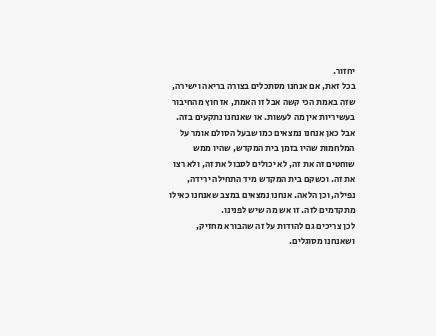יחזור.
בכל זאת, אם אנחנו מסתכלים בצורה בריאה וישירה, שזה באמת הכי קשה אבל זו האמת, אז חוץ מהחיבור בעשיריות אין מה לעשות. או שאנחנו נתקעים בזה. אבל כאן אנחנו נמצאים כמו שבעל הסולם אומר על המלחמות שהיו בזמן בית המקדש, שהיו ממש שוחטים זה את זה, לא יכולים לסבול את זה, ולא רצו את זה. וכשקם בית המקדש מיד התחילה ירידה, נפילה, וכן הלאה. אנחנו נמצאים במצב שאנחנו כאילו מתקדמים לזה. זו אש מה שיש לפנינו.
לכן צריכים גם להודות על זה שהבורא מחזיק, ושאנחנו מסוגלים.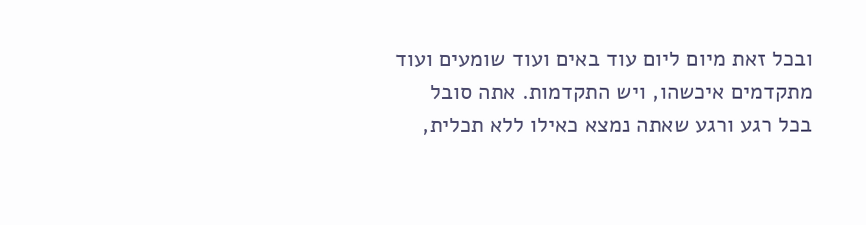ובכל זאת מיום ליום עוד באים ועוד שומעים ועוד מתקדמים איכשהו, ויש התקדמות. אתה סובל בכל רגע ורגע שאתה נמצא כאילו ללא תכלית,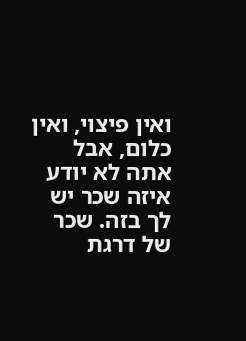ואין פיצוי, ואין כלום, אבל אתה לא יודע איזה שכר יש לך בזה. שכר של דרגת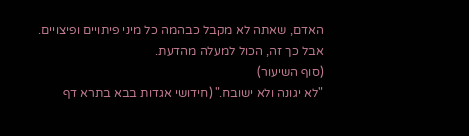האדם, שאתה לא מקבל כבהמה כל מיני פיתויים ופיצויים. אבל כך זה, הכול למעלה מהדעת.
(סוף השיעור)
"לא יגונה ולא ישובח." (חידושי אגדות בבא בתרא דף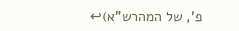פ', של המהרש"א)↩